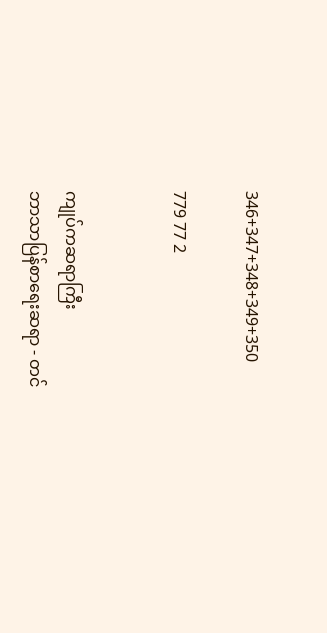346+347+348+349+350

779 77 2


ကျုပ်ကဆရာကြီး
ဘာသာပြန်စာရေးဆရာ - တင်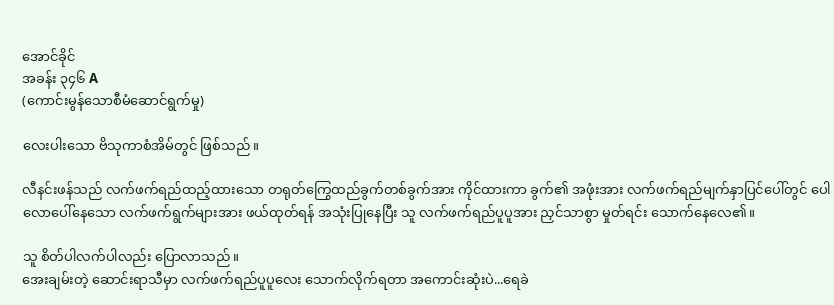အောင်ခိုင်
အခန်း ၃၄၆ A
(ကောင်းမွန်သောစီမံဆောင်ရွက်မှု)

လေးပါးသော ဗိသုကာစံအိမ်တွင် ဖြစ်သည်။

လီနင်းဖန်သည် လက်ဖက်ရည်ထည့်ထားသော တရုတ်ကြွေထည်ခွက်တစ်ခွက်အား ကိုင်ထားကာ ခွက်၏ အဖုံးအား လက်ဖက်ရည်မျက်နှာပြင်ပေါ်တွင် ပေါလောပေါ်နေသော လက်ဖက်ရွက်များအား ဖယ်ထုတ်ရန် အသုံးပြုနေပြီး သူ လက်ဖက်ရည်ပူပူအား ညှင်သာစွာ မှုတ်ရင်း သောက်နေလေ၏။

သူ စိတ်ပါလက်ပါလည်း ပြောလာသည်။
အေးချမ်းတဲ့ ဆောင်းရာသီမှာ လက်ဖက်ရည်ပူပူလေး သောက်လိုက်ရတာ အကောင်းဆုံးပဲ...ရေခဲ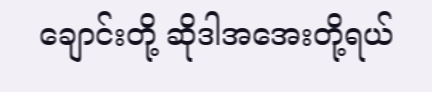ချောင်းတို့ ဆိုဒါအအေးတို့ရယ်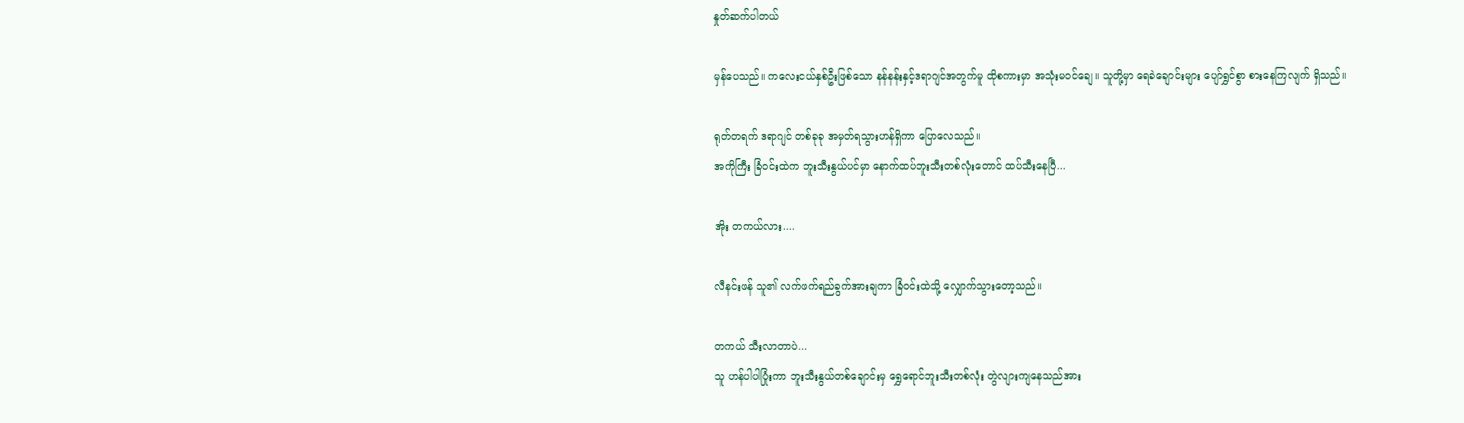နှုတ်ဆက်ပါတယ်

မှန်ပေသည်။ ကလေးငယ်နှစ်ဦးဖြစ်သော နန်နန်းနှင့်ဒရာဂျင်အတွက်မူ ထိုစကားမှာ အသုံးမဝင်ချေ။ သူတို့မှာ ရေခဲချောင်းများ ပျော်ရွှင်စွာ စားနေကြလျက် ရှိသည်။

ရုတ်တရက် ဒရာဂျင် တစ်ခုခု အမှတ်ရသွားဟန်ရှိကာ ပြောလေသည်။
အကိုကြီး ခြံဝင်းထဲက ဘူးသီးနွယ်ပင်မှာ နောက်ထပ်ဘူးသီးတစ်လုံးတောင် ထပ်သီးနေပြီ...

အိုး တကယ်လား....

လီနင်းဖန် သူ၏ လက်ဖက်ရည်ခွက်အားချကာ ခြံဝင်းထဲသို့ လျှောက်သွားတော့သည်။

တကယ် သီးလာတာပဲ...
သူ ဟန်ပါပါပြုံးကာ ဘူးသီးနွယ်တစ်ချောင်းမှ ရွှေရောင်ဘူးသီးတစ်လုံး တွဲလျားကျနေသည်အား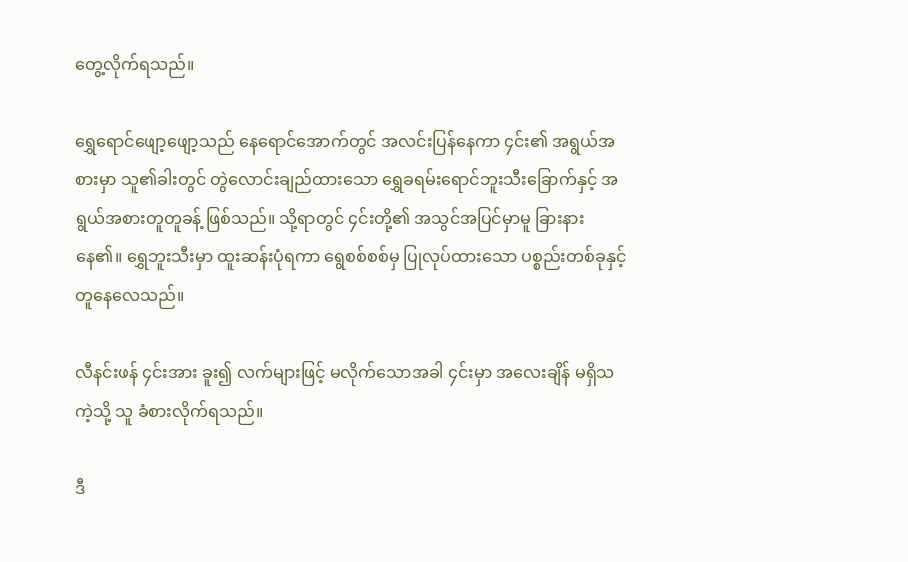တွေ့လိုက်ရသည်။

ရွှေရောင်ဖျော့ဖျော့သည် နေရောင်အောက်တွင် အလင်းပြန်နေကာ ၄င်း၏ အရွယ်အစားမှာ သူ၏ခါးတွင် တွဲလောင်းချည်ထားသော ရွှေခရမ်းရောင်ဘူးသီးခြောက်နှင့် အရွယ်အစားတူတူခန့် ဖြစ်သည်။ သို့ရာတွင် ၄င်းတို့၏ အသွင်အပြင်မှာမူ ခြားနားနေ၏။ ရွှေဘူးသီးမှာ ထူးဆန်းပုံရကာ ရွေစစ်စစ်မှ ပြုလုပ်ထားသော ပစ္စည်းတစ်ခုနှင့် တူနေလေသည်။

လီနင်းဖန် ၄င်းအား ခူး၍ လက်များဖြင့် မလိုက်သောအခါ ၄င်းမှာ အလေးချိန် မရှိသကဲ့သို့ သူ ခံစားလိုက်ရသည်။

ဒီ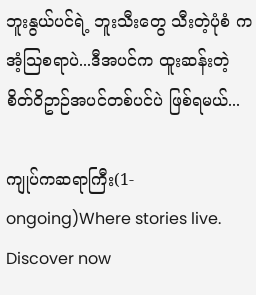ဘူးနွယ်ပင်ရဲ့ ဘူးသီးတွေ သီးတဲ့ပုံစံ က အံ့သြစရာပဲ...ဒီအပင်က ထူးဆန်းတဲ့ စိတ်ဝိဥာဉ်အပင်တစ်ပင်ပဲ ဖြစ်ရမယ်...

ကျုပ်ကဆရာကြီး(1-ongoing)Where stories live. Discover now